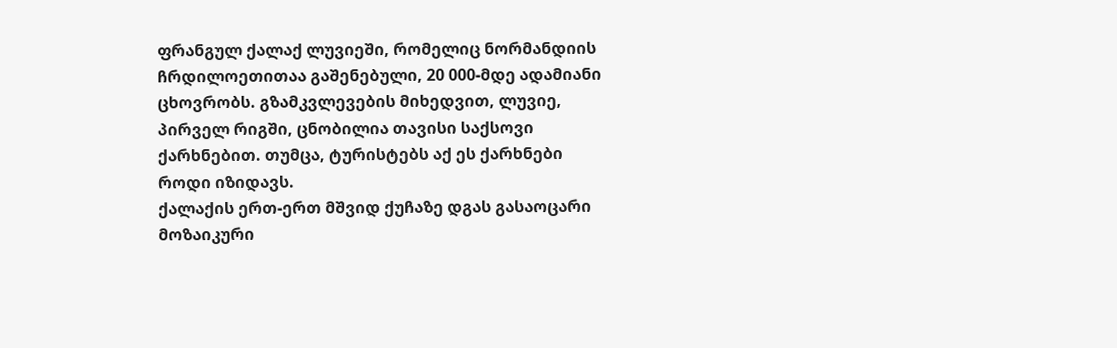ფრანგულ ქალაქ ლუვიეში, რომელიც ნორმანდიის ჩრდილოეთითაა გაშენებული, 20 000-მდე ადამიანი ცხოვრობს. გზამკვლევების მიხედვით, ლუვიე, პირველ რიგში, ცნობილია თავისი საქსოვი ქარხნებით. თუმცა, ტურისტებს აქ ეს ქარხნები როდი იზიდავს.
ქალაქის ერთ-ერთ მშვიდ ქუჩაზე დგას გასაოცარი მოზაიკური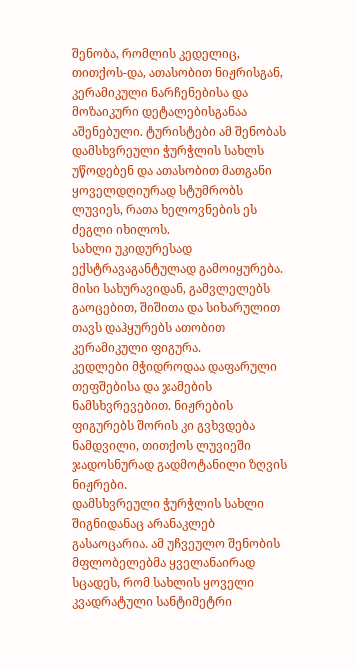შენობა, რომლის კედელიც, თითქოს-და, ათასობით ნიჟრისგან, კერამიკული ნარჩენებისა და მოზაიკური დეტალებისგანაა აშენებული. ტურისტები ამ შენობას დამსხვრეული ჭურჭლის სახლს უწოდებენ და ათასობით მათგანი ყოველდღიურად სტუმრობს ლუვიეს, რათა ხელოვნების ეს ძეგლი იხილოს.
სახლი უკიდურესად ექსტრავაგანტულად გამოიყურება. მისი სახურავიდან, გამვლელებს გაოცებით, შიშითა და სიხარულით თავს დაჰყურებს ათობით კერამიკული ფიგურა.
კედლები მჭიდროდაა დაფარული თეფშებისა და ჯამების ნამსხვრევებით. ნიჟრების ფიგურებს შორის კი გვხვდება ნამდვილი, თითქოს ლუვიეში ჯადოსნურად გადმოტანილი ზღვის ნიჟრები.
დამსხვრეული ჭურჭლის სახლი შიგნიდანაც არანაკლებ გასაოცარია. ამ უჩვეულო შენობის მფლობელებმა ყველანაირად სცადეს, რომ სახლის ყოველი კვადრატული სანტიმეტრი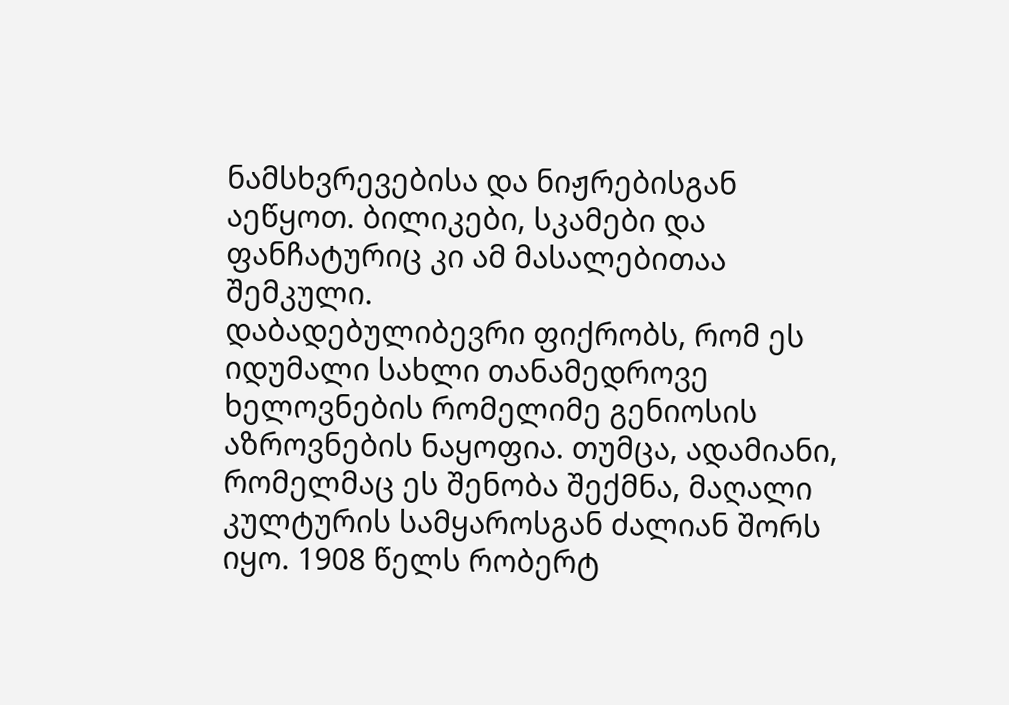ნამსხვრევებისა და ნიჟრებისგან აეწყოთ. ბილიკები, სკამები და ფანჩატურიც კი ამ მასალებითაა შემკული.
დაბადებულიბევრი ფიქრობს, რომ ეს იდუმალი სახლი თანამედროვე ხელოვნების რომელიმე გენიოსის აზროვნების ნაყოფია. თუმცა, ადამიანი, რომელმაც ეს შენობა შექმნა, მაღალი კულტურის სამყაროსგან ძალიან შორს იყო. 1908 წელს რობერტ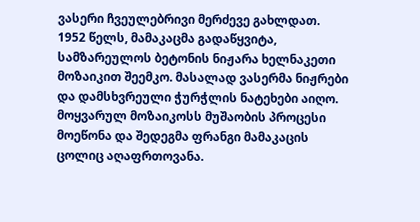ვასერი ჩვეულებრივი მერძევე გახლდათ.
1952 წელს, მამაკაცმა გადაწყვიტა, სამზარეულოს ბეტონის ნიჟარა ხელნაკეთი მოზაიკით შეემკო. მასალად ვასერმა ნიჟრები და დამსხვრეული ჭურჭლის ნატეხები აიღო. მოყვარულ მოზაიკოსს მუშაობის პროცესი მოეწონა და შედეგმა ფრანგი მამაკაცის ცოლიც აღაფრთოვანა.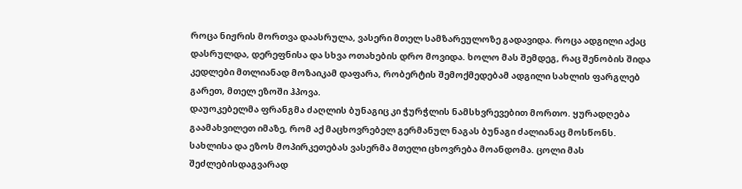როცა ნიჟრის მორთვა დაასრულა, ვასერი მთელ სამზარეულოზე გადავიდა. როცა ადგილი აქაც დასრულდა, დერეფნისა და სხვა ოთახების დრო მოვიდა. ხოლო მას შემდეგ, რაც შენობის შიდა კედლები მთლიანად მოზაიკამ დაფარა, რობერტის შემოქმედებამ ადგილი სახლის ფარგლებ გარეთ, მთელ ეზოში ჰპოვა.
დაუოკებელმა ფრანგმა ძაღლის ბუნაგიც კი ჭურჭლის ნამსხვრევებით მორთო. ყურადღება გაამახვილეთ იმაზე, რომ აქ მაცხოვრებელ გერმანულ ნაგას ბუნაგი ძალიანაც მოსწონს.
სახლისა და ეზოს მოპირკეთებას ვასერმა მთელი ცხოვრება მოანდომა. ცოლი მას შეძლებისდაგვარად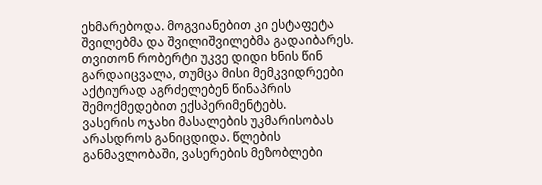ეხმარებოდა. მოგვიანებით კი ესტაფეტა შვილებმა და შვილიშვილებმა გადაიბარეს.
თვითონ რობერტი უკვე დიდი ხნის წინ გარდაიცვალა, თუმცა მისი მემკვიდრეები აქტიურად აგრძელებენ წინაპრის შემოქმედებით ექსპერიმენტებს.
ვასერის ოჯახი მასალების უკმარისობას არასდროს განიცდიდა. წლების განმავლობაში, ვასერების მეზობლები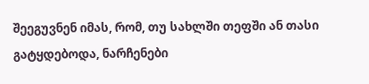შეეგუვნენ იმას, რომ, თუ სახლში თეფში ან თასი გატყდებოდა, ნარჩენები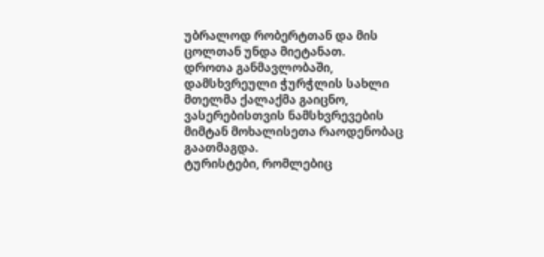უბრალოდ რობერტთან და მის ცოლთან უნდა მიეტანათ.
დროთა განმავლობაში, დამსხვრეული ჭურჭლის სახლი მთელმა ქალაქმა გაიცნო, ვასერებისთვის ნამსხვრევების მიმტან მოხალისეთა რაოდენობაც გაათმაგდა.
ტურისტები, რომლებიც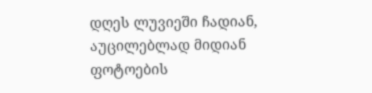დღეს ლუვიეში ჩადიან, აუცილებლად მიდიან ფოტოების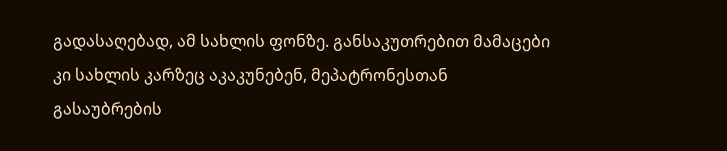გადასაღებად, ამ სახლის ფონზე. განსაკუთრებით მამაცები კი სახლის კარზეც აკაკუნებენ, მეპატრონესთან გასაუბრების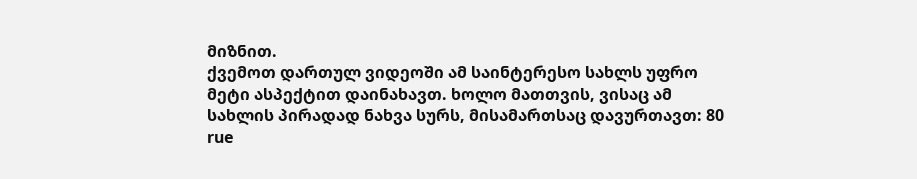მიზნით.
ქვემოთ დართულ ვიდეოში ამ საინტერესო სახლს უფრო მეტი ასპექტით დაინახავთ. ხოლო მათთვის, ვისაც ამ სახლის პირადად ნახვა სურს, მისამართსაც დავურთავთ: 80 rue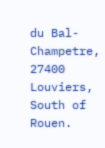du Bal-Champetre, 27400 Louviers, South of Rouen.